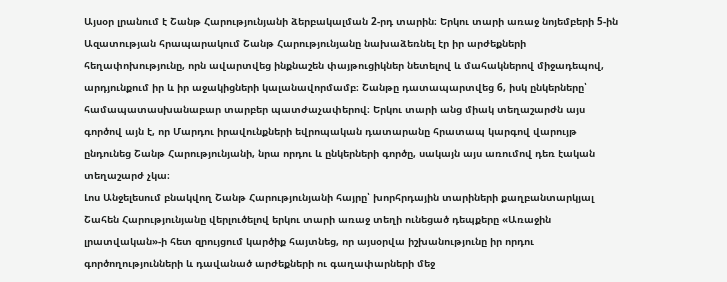Այսօր լրանում է Շանթ Հարությունյանի ձերբակալման 2-րդ տարին։ Երկու տարի առաջ նոյեմբերի 5-ին Ազատության հրապարակում Շանթ Հարությունյանը նախաձեռնել էր իր արժեքների հեղափոխությունը, որն ավարտվեց ինքնաշեն փայթուցիկներ նետելով և մահակներով միջադեպով, արդյունքում իր և իր աջակիցների կալանավորմամբ։ Շանթը դատապարտվեց 6, իսկ ընկերները՝ համապատասխանաբար տարբեր պատժաչափերով։ Երկու տարի անց միակ տեղաշարժն այս գործով այն է, որ Մարդու իրավունքների եվրոպական դատարանը հրատապ կարգով վարույթ ընդունեց Շանթ Հարությունյանի, նրա որդու և ընկերների գործը, սակայն այս առումով դեռ էական տեղաշարժ չկա։
Լոս Անջելեսում բնակվող Շանթ Հարությունյանի հայրը՝ խորհրդային տարիների քաղբանտարկյալ Շահեն Հարությունյանը վերլուծելով երկու տարի առաջ տեղի ունեցած դեպքերը «Առաջին լրատվական»-ի հետ զրույցում կարծիք հայտնեց, որ այսօրվա իշխանությունը իր որդու գործողությունների և դավանած արժեքների ու գաղափարների մեջ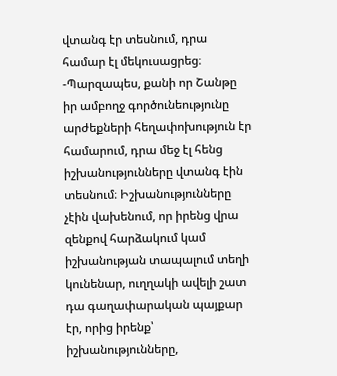վտանգ էր տեսնում, դրա համար էլ մեկուսացրեց։
-Պարզապես, քանի որ Շանթը իր ամբողջ գործունեությունը արժեքների հեղափոխություն էր համարում, դրա մեջ էլ հենց իշխանությունները վտանգ էին տեսնում։ Իշխանությունները չէին վախենում, որ իրենց վրա զենքով հարձակում կամ իշխանության տապալում տեղի կունենար, ուղղակի ավելի շատ դա գաղափարական պայքար էր, որից իրենք՝ իշխանությունները,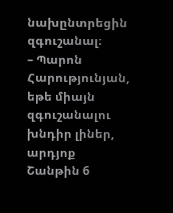նախընտրեցին զգուշանալ։
– Պարոն Հարությունյան, եթե միայն զգուշանալու խնդիր լիներ, արդյոք Շանթին 6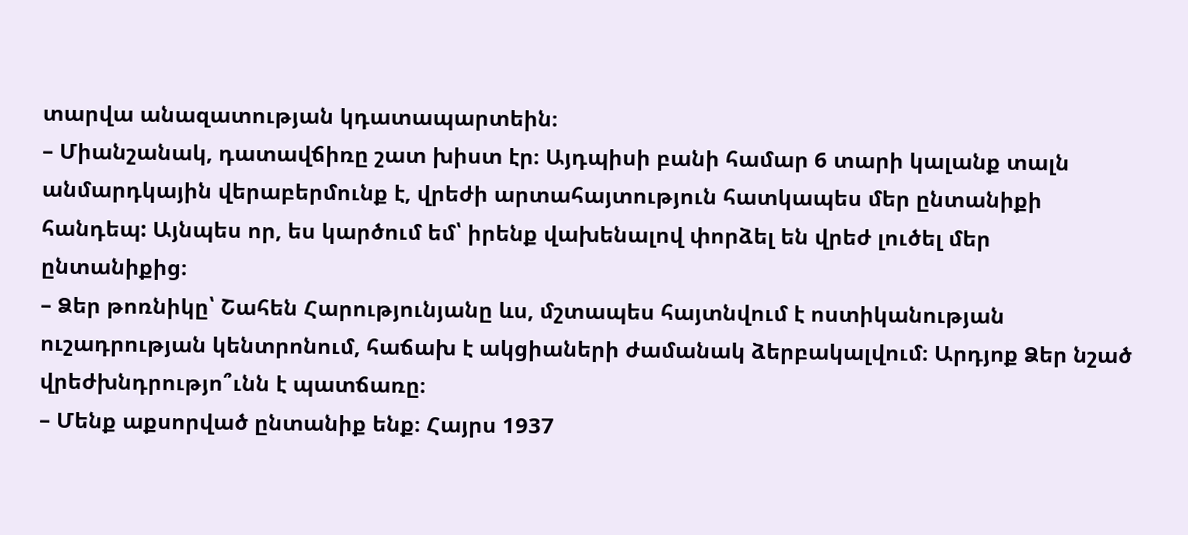տարվա անազատության կդատապարտեին։
– Միանշանակ, դատավճիռը շատ խիստ էր։ Այդպիսի բանի համար 6 տարի կալանք տալն անմարդկային վերաբերմունք է, վրեժի արտահայտություն հատկապես մեր ընտանիքի հանդեպ: Այնպես որ, ես կարծում եմ՝ իրենք վախենալով փորձել են վրեժ լուծել մեր ընտանիքից։
– Ձեր թոռնիկը՝ Շահեն Հարությունյանը ևս, մշտապես հայտնվում է ոստիկանության ուշադրության կենտրոնում, հաճախ է ակցիաների ժամանակ ձերբակալվում։ Արդյոք Ձեր նշած վրեժխնդրությո՞ւնն է պատճառը։
– Մենք աքսորված ընտանիք ենք։ Հայրս 1937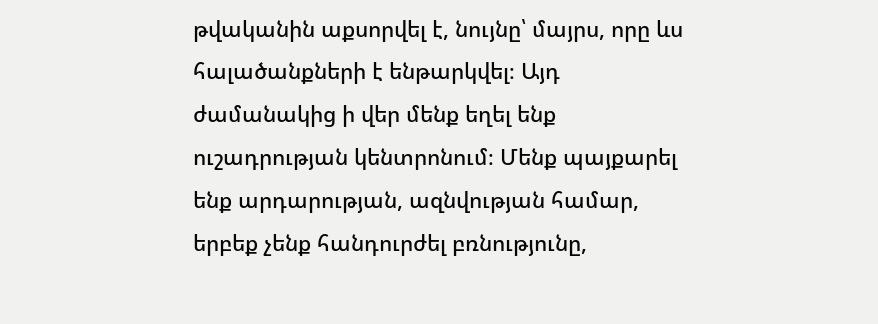թվականին աքսորվել է, նույնը՝ մայրս, որը ևս հալածանքների է ենթարկվել։ Այդ ժամանակից ի վեր մենք եղել ենք ուշադրության կենտրոնում։ Մենք պայքարել ենք արդարության, ազնվության համար, երբեք չենք հանդուրժել բռնությունը,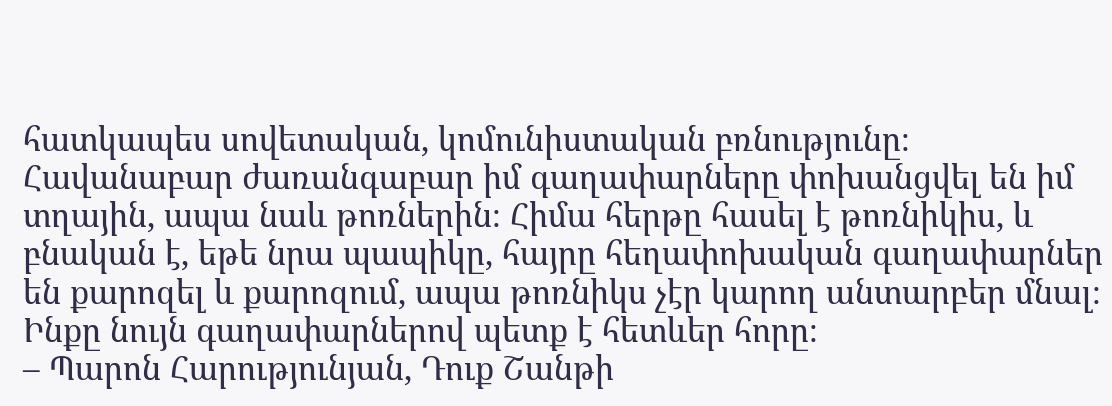հատկապես սովետական, կոմունիստական բռնությունը։ Հավանաբար ժառանգաբար իմ գաղափարները փոխանցվել են իմ տղային, ապա նաև թոռներին։ Հիմա հերթը հասել է թոռնիկիս, և բնական է, եթե նրա պապիկը, հայրը հեղափոխական գաղափարներ են քարոզել և քարոզում, ապա թոռնիկս չէր կարող անտարբեր մնալ։ Ինքը նույն գաղափարներով պետք է հետևեր հորը։
– Պարոն Հարությունյան, Դուք Շանթի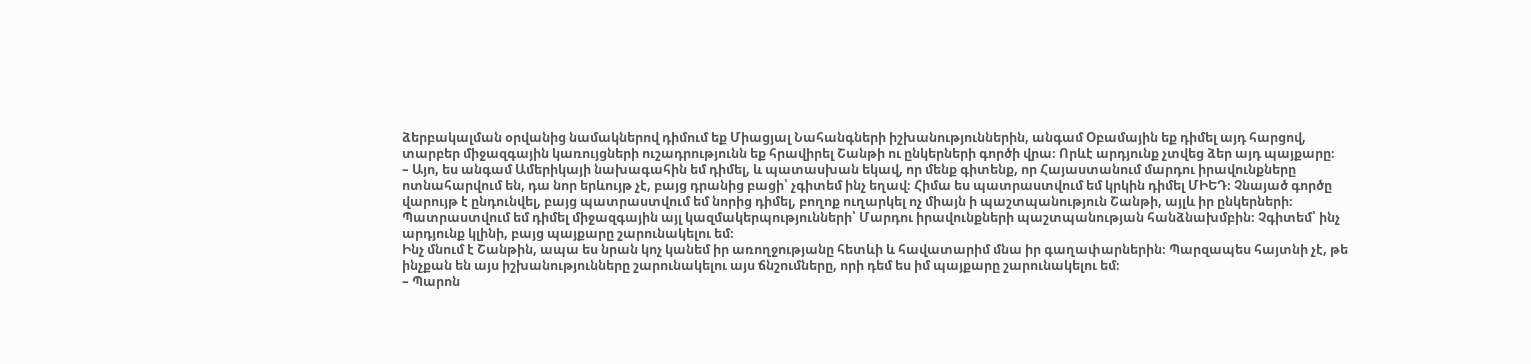ձերբակալման օրվանից նամակներով դիմում եք Միացյալ Նահանգների իշխանություններին, անգամ Օբամային եք դիմել այդ հարցով, տարբեր միջազգային կառույցների ուշադրությունն եք հրավիրել Շանթի ու ընկերների գործի վրա։ Որևէ արդյունք չտվեց ձեր այդ պայքարը։
– Այո, ես անգամ Ամերիկայի նախագահին եմ դիմել, և պատասխան եկավ, որ մենք գիտենք, որ Հայաստանում մարդու իրավունքները ոտնահարվում են, դա նոր երևույթ չէ, բայց դրանից բացի՝ չգիտեմ ինչ եղավ։ Հիմա ես պատրաստվում եմ կրկին դիմել ՄԻԵԴ։ Չնայած գործը վարույթ է ընդունվել, բայց պատրաստվում եմ նորից դիմել, բողոք ուղարկել ոչ միայն ի պաշտպանություն Շանթի, այլև իր ընկերների։ Պատրաստվում եմ դիմել միջազգային այլ կազմակերպությունների՝ Մարդու իրավունքների պաշտպանության հանձնախմբին։ Չգիտեմ՝ ինչ արդյունք կլինի, բայց պայքարը շարունակելու եմ։
Ինչ մնում է Շանթին, ապա ես նրան կոչ կանեմ իր առողջությանը հետևի և հավատարիմ մնա իր գաղափարներին։ Պարզապես հայտնի չէ, թե ինչքան են այս իշխանությունները շարունակելու այս ճնշումները, որի դեմ ես իմ պայքարը շարունակելու եմ։
– Պարոն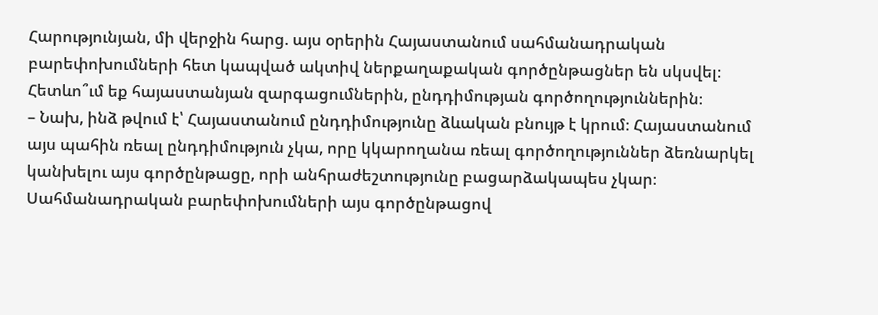Հարությունյան, մի վերջին հարց. այս օրերին Հայաստանում սահմանադրական բարեփոխումների հետ կապված ակտիվ ներքաղաքական գործընթացներ են սկսվել։ Հետևո՞ւմ եք հայաստանյան զարգացումներին, ընդդիմության գործողություններին։
– Նախ, ինձ թվում է՝ Հայաստանում ընդդիմությունը ձևական բնույթ է կրում։ Հայաստանում այս պահին ռեալ ընդդիմություն չկա, որը կկարողանա ռեալ գործողություններ ձեռնարկել կանխելու այս գործընթացը, որի անհրաժեշտությունը բացարձակապես չկար։ Սահմանադրական բարեփոխումների այս գործընթացով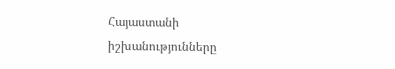Հայաստանի իշխանությունները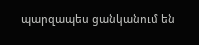պարզապես ցանկանում են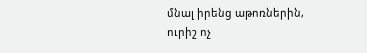մնալ իրենց աթոռներին, ուրիշ ոչ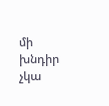մի խնդիր չկա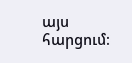այս հարցում։